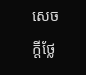សេចក្តីថ្លែ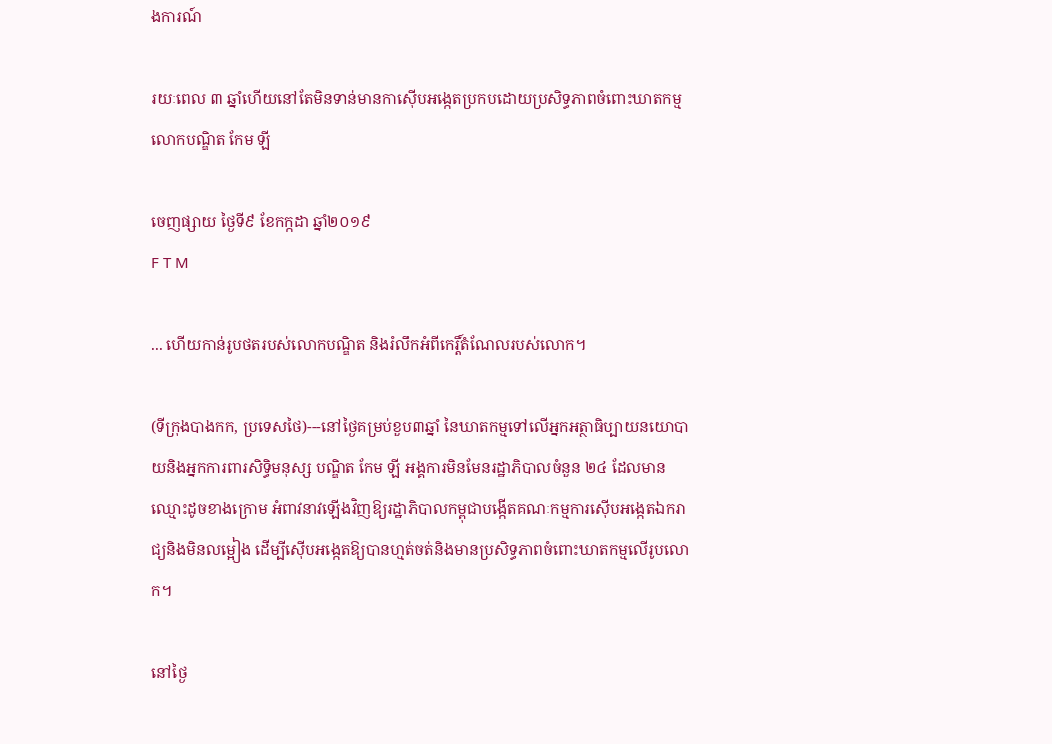ងការណ៍

រយៈពេល ៣ ឆ្នាំហើយនៅតែមិនទាន់មានកាស៊ើបអង្កេតប្រកបដោយប្រសិទ្ធភាពចំពោះឃាតកម្មលោកបណ្ឌិត កែម ឡី

ចេញផ្សាយ ថ្ងៃទី៩ ខែកក្កដា ឆ្នាំ២០១៩
F T M

... ហើយកាន់រូបថតរបស់លោកបណ្ឌិត និងរំលឹកអំពីកេរ្តិ៍តំណែលរបស់លោក។

(ទីក្រុងបាងកក, ប្រទេសថៃ)---នៅថ្ងៃគម្រប់ខួប៣ឆ្នាំ នៃឃាតកម្មទៅលើអ្នកអត្ថាធិប្បាយនយោបាយនិងអ្នកការពារសិទ្ធិមនុស្ស បណ្ឌិត កែម ឡី អង្គការមិនមែនរដ្ឋាភិបាលចំនួន ២៤ ដែលមានឈ្មោះដូចខាងក្រោម អំពាវនាវឡើងវិញឱ្យរដ្ឋាភិបាលកម្ពុជាបង្កើតគណៈកម្មការស៊ើបអង្កេតឯករាជ្យនិងមិនលម្អៀង ដើម្បីស៊ើបអង្កេតឱ្យបានហ្មត់ចត់និងមានប្រសិទ្ធភាពចំពោះឃាតកម្មលើរូបលោក។

នៅថ្ងៃ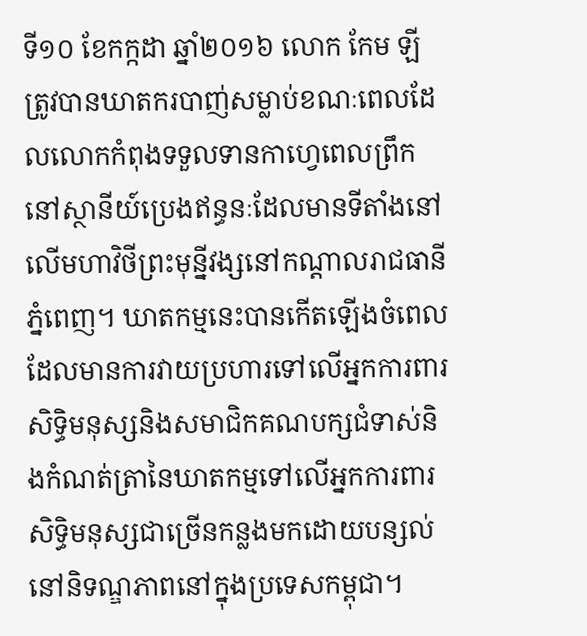ទី១០ ខែកក្កដា ឆ្នាំ២០១៦ លោក កែម ឡី ត្រូវបានឃាតករបាញ់សម្លាប់ខណៈពេលដែលលោកកំពុងទទួលទានកាហ្វេពេលព្រឹកនៅស្ថានីយ៍ប្រេងឥន្ធនៈដែលមានទីតាំងនៅលើមហាវិថីព្រះមុន្នីវង្សនៅកណ្តាលរាជធានីភ្នំពេញ។ ឃាតកម្មនេះបានកើតឡើងចំពេលដែលមានការវាយប្រហារទៅលើអ្នកការពារសិទ្ធិមនុស្សនិងសមាជិកគណបក្សជំទាស់និងកំណត់ត្រានៃឃាតកម្មទៅលើអ្នកការពារសិទិ្ធមនុស្សជាច្រើនកន្លងមកដោយបន្សល់នៅនិទណ្ឌភាពនៅក្នុងប្រទេសកម្ពុជា។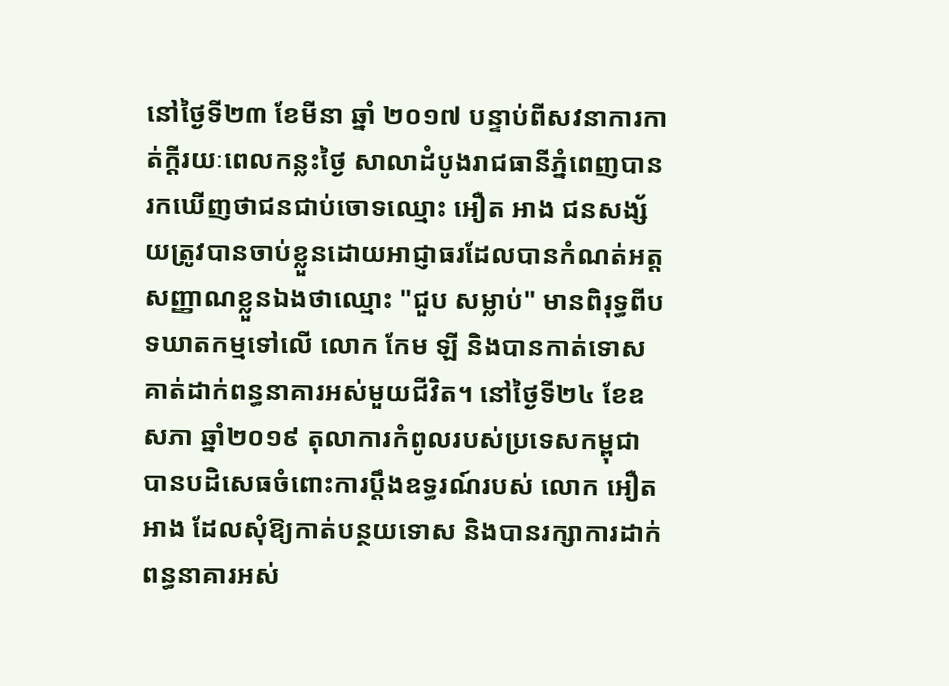នៅថ្ងៃទី២៣ ខែមីនា ឆ្នាំ ២០១៧ បន្ទាប់ពីសវនាការកាត់ក្តីរយៈពេលកន្លះថ្ងៃ សាលាដំបូងរាជធានីភ្នំពេញបានរកឃើញថាជនជាប់ចោទឈ្មោះ អឿត អាង ជនសង្ស័យត្រូវបានចាប់ខ្លួនដោយអាជ្ញាធរដែលបានកំណត់អត្តសញ្ញាណខ្លួនឯងថាឈ្មោះ "ជួប សម្លាប់" មានពិរុទ្ធពីបទឃាតកម្មទៅលើ លោក កែម ឡី និងបានកាត់ទោសគាត់ដាក់ពន្ធនាគារអស់មួយជីវិត។ នៅថ្ងៃទី២៤ ខែឧសភា ឆ្នាំ២០១៩ តុលាការកំពូលរបស់ប្រទេសកម្ពុជាបានបដិសេធចំពោះការប្តឹងឧទ្ធរណ៍របស់ លោក អឿត អាង ដែលសុំឱ្យកាត់បន្ថយទោស និងបានរក្សាការដាក់ពន្ធនាគារអស់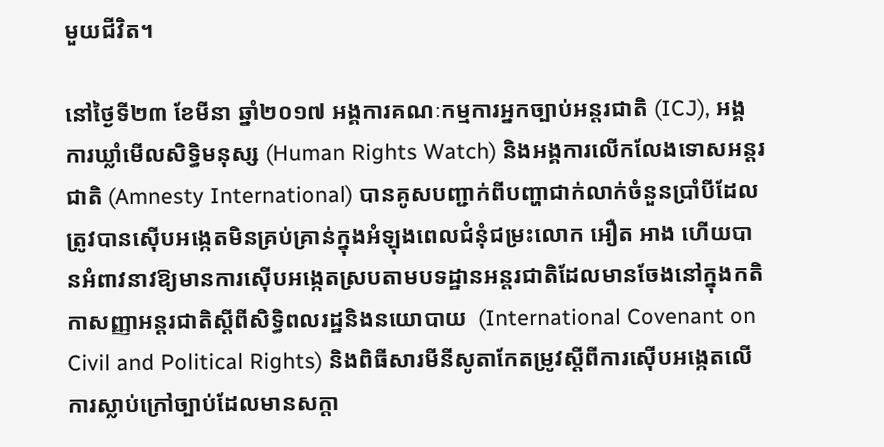មួយជីវិត។

នៅថ្ងៃទី២៣ ខែមីនា ឆ្នាំ២០១៧ អង្គការគណៈកម្មការអ្នកច្បាប់អន្តរជាតិ (ICJ), អង្គការឃ្លាំមើលសិទិ្ធមនុស្ស (Human Rights Watch) និងអង្គការលើកលែងទោសអន្តរជាតិ (Amnesty International) បានគូសបញ្ជាក់ពីបញ្ហាជាក់លាក់ចំនួនប្រាំបីដែលត្រូវបានស៊ើបអង្កេតមិនគ្រប់គ្រាន់ក្នុងអំឡុងពេលជំនុំជម្រះលោក អឿត អាង ហើយបានអំពាវនាវឱ្យមានការស៊ើបអង្កេតស្របតាមបទដ្ឋានអន្តរជាតិដែលមានចែងនៅក្នុងកតិកាសញ្ញាអន្តរជាតិស្តីពីសិទ្ធិពលរដ្ឋនិងនយោបាយ  (International Covenant on Civil and Political Rights) និងពិធីសារមីនីសូតាកែតម្រូវស្តីពីការស៊ើបអង្កេតលើការស្លាប់ក្រៅច្បាប់ដែលមានសក្តា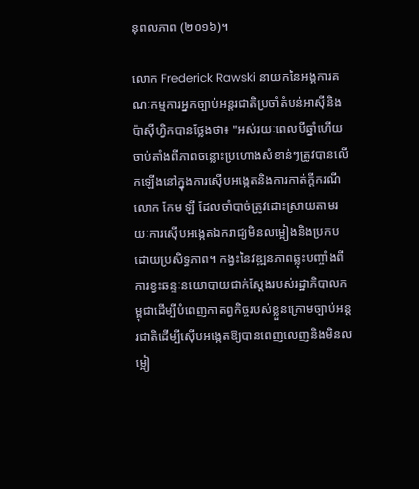នុពលភាព (២០១៦)។

លោក Frederick Rawski នាយកនៃអង្គការគណៈកម្មការអ្នកច្បាប់អន្តរជាតិប្រចាំតំបន់អាស៊ីនិងប៉ាស៊ីហ្វិកបានថ្លែងថា៖ "អស់រយៈពេលបីឆ្នាំហើយចាប់តាំងពីភាពចន្លោះប្រហោងសំខាន់ៗត្រូវបានលើកឡើងនៅក្នុងការស៊ើបអង្កេតនិងការកាត់ក្តីករណីលោក កែម ឡី ដែលចាំបាច់ត្រូវដោះស្រាយតាមរយៈការស៊ើបអង្កេតឯករាជ្យមិនលម្អៀងនិងប្រកបដោយប្រសិទ្ធភាព។ កង្វះនៃវឌ្ឍនភាពឆ្លុះបញ្ចាំងពីការខ្វះឆន្ទៈនយោបាយជាក់ស្តែងរបស់រដ្ឋាភិបាលកម្ពុជាដើម្បីបំពេញកាតព្វកិច្ចរបស់ខ្លួនក្រោមច្បាប់អន្ដរជាតិដើម្បីស៊ើបអង្កេតឱ្យបានពេញលេញនិងមិនលម្អៀ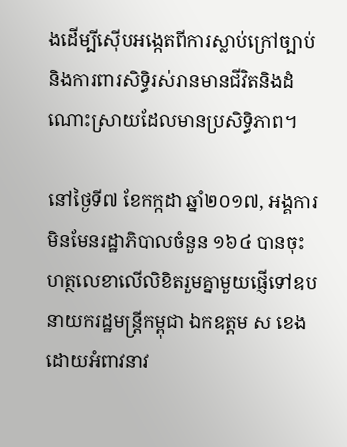ងដើម្បីស៊ើបអង្កេតពីការស្លាប់ក្រៅច្បាប់និងការពារសិទ្ធិរស់រានមានជីវិតនិងដំណោះស្រាយដែលមានប្រសិទ្ធិភាព។

នៅថ្ងៃទី៧ ខែកក្កដា ឆ្នាំ២០១៧, អង្គការមិនមែនរដ្ឋាភិបាលចំនួន ១៦៤ បានចុះហត្ថលេខាលើលិខិតរួមគ្នាមួយផ្ញើទៅឧបនាយករដ្ឋមន្រ្តីកម្ពុជា ឯកឧត្តម ស ខេង ដោយអំពាវនាវ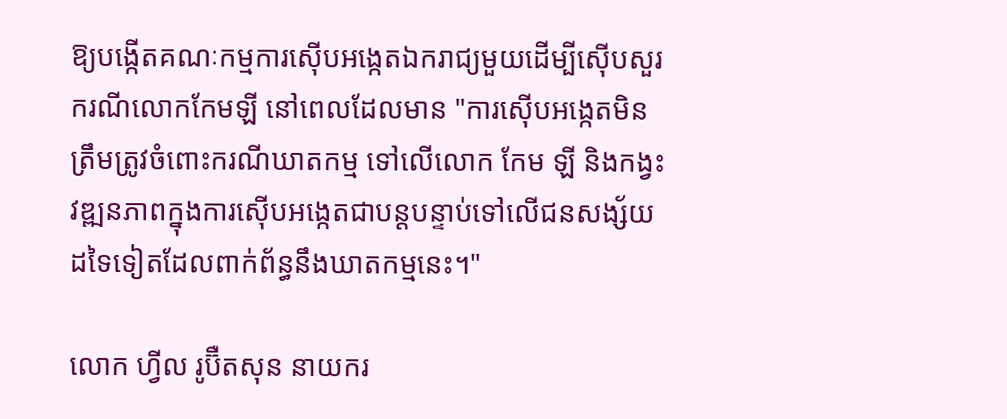ឱ្យបង្កើតគណៈកម្មការស៊ើបអង្កេតឯករាជ្យមួយដើម្បីស៊ើបសួរករណីលោកកែមឡី នៅពេលដែលមាន "ការស៊ើបអង្កេតមិនត្រឹមត្រូវចំពោះករណីឃាតកម្ម ទៅលើលោក កែម ឡី និងកង្វះវឌ្ឍនភាពក្នុងការស៊ើបអង្កេតជាបន្តបន្ទាប់ទៅលើជនសង្ស័យដទៃទៀតដែលពាក់ព័ន្ធនឹងឃាតកម្មនេះ។"

លោក ហ្វីល រូប៊ឺតសុន នាយករ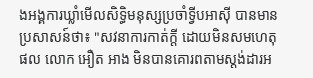ងអង្គការឃ្លាំមើលសិទ្ធិមនុស្សប្រចាំទ្វីបអាស៊ី បានមានប្រសាសន៍ថា៖ "សវនាការកាត់ក្តី ដោយមិនសមហេតុផល លោក អឿត អាង មិនបានគោរពតាមស្តង់ដារអ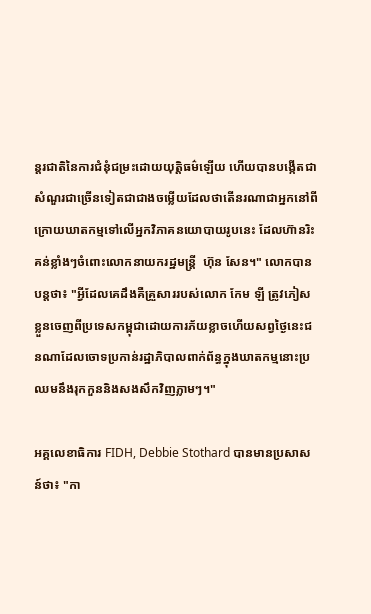ន្ដរជាតិនៃការជំនុំជម្រះដោយយុត្តិធម៌ឡើយ ហើយបានបង្កើតជាសំណួរជាច្រើនទៀតជាជាងចម្លើយដែលថាតើនរណាជាអ្នកនៅពីក្រោយឃាតកម្មទៅលើអ្នកវិភាគនយោបាយរូបនេះ ដែលហ៊ានរិះគន់ខ្លាំងៗចំពោះលោកនាយករដ្ឋមន្រ្តី  ហ៊ុន សែន។" លោកបានបន្តថា៖ "អ្វីដែលគេដឹងគឺគ្រួសាររបស់លោក កែម ឡី ត្រូវភៀសខ្លួនចេញពីប្រទេសកម្ពុជាដោយការភ័យខ្លាចហើយសព្វថ្ងៃនេះជនណាដែលចោទប្រកាន់រដ្ឋាភិបាលពាក់ព័ន្ធក្នុងឃាតកម្មនោះប្រឈមនឹងរុកកួននិងសងសឹកវិញភ្លាមៗ។"

អគ្គលេខាធិការ FIDH, Debbie Stothard បានមានប្រសាសន៍ថា៖ "កា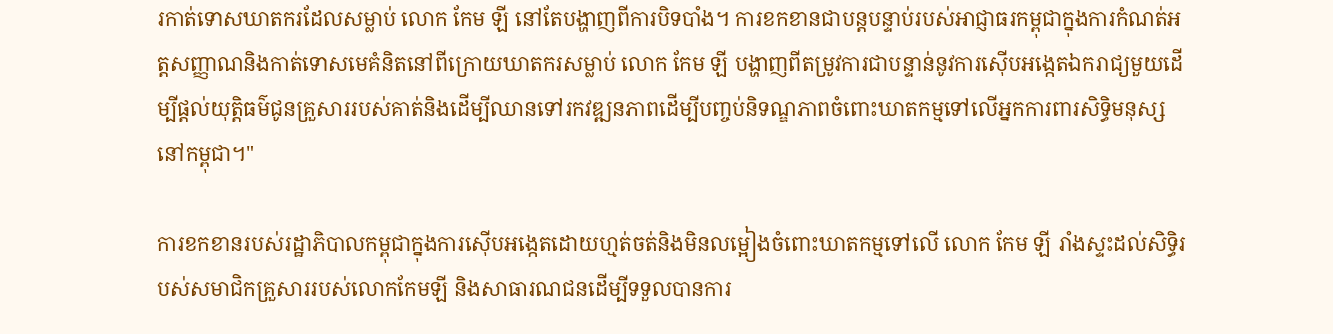រកាត់ទោសឃាតករដែលសម្លាប់ លោក កែម ឡី នៅតែបង្ហាញពីការបិទបាំង។ ការខកខានជាបន្តបន្ទាប់របស់អាជ្ញាធរកម្ពុជាក្នុងការកំណត់អត្តសញ្ញាណនិងកាត់ទោសមេគំនិតនៅពីក្រោយឃាតករសម្លាប់ លោក កែម ឡី បង្ហាញពីតម្រូវការជាបន្ទាន់នូវការស៊ើបអង្កេតឯករាជ្យមួយដើម្បីផ្តល់យុត្តិធម៌ជូនគ្រួសាររបស់គាត់និងដើម្បីឈានទៅរកវឌ្ឍនភាពដើម្បីបញ្ចប់និទណ្ឌភាពចំពោះឃាតកម្មទៅលើអ្នកការពារសិទិ្ធមនុស្សនៅកម្ពុជា។"

ការខកខានរបស់រដ្ឋាភិបាលកម្ពុជាក្នុងការស៊ើបអង្កេតដោយហ្មត់ចត់និងមិនលម្អៀងចំពោះឃាតកម្មទៅលើ លោក កែម ឡី រាំងស្ទះដល់សិទ្ធិរបស់សមាជិកគ្រួសាររបស់លោកកែមឡី និងសាធារណជនដើម្បីទទួលបានការ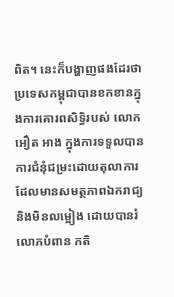ពិត។ នេះក៏បង្ហាញផងដែរថាប្រទេសកម្ពុជាបានខកខានក្នុងការគោរពសិទិ្ធរបស់ លោក អឿត អាង ក្នុងការទទួលបានការជំនុំជម្រះដោយតុលាការដែលមានសមត្ថភាពឯករាជ្យនិងមិនលម្អៀង ដោយបានរំលោភបំពាន កតិ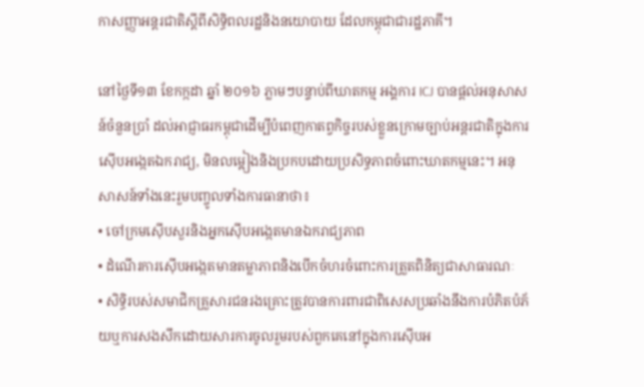កាសញ្ញាអន្តរជាតិស្តីពីសិទ្ធិពលរដ្ឋនិងនយោបាយ ដែលកម្ពុជាជារដ្ឋភាគី។

នៅថ្ងៃទី១៣ ខែកក្កដា ឆ្នាំ ២០១៦ ភ្លាមៗបន្ទាប់ពីឃាតកម្ម អង្គការ ICJ បានផ្តល់អនុសាសន៍ចំនួនប្រាំ ដល់អាជ្ញាធរកម្ពុជាដើម្បីបំពេញកាតព្វកិច្ចរបស់ខ្លួនក្រោមច្បាប់អន្ដរជាតិក្នុងការស៊ើបអង្កេតឯករាជ្យ, មិនលម្អៀងនិងប្រកបដោយប្រសិទ្ធភាពចំពោះឃាតកម្មនេះ។ អនុសាសន៍ទាំងនេះរួមបញ្ចូលទាំងការធានាថា៖
• ចៅក្រមស៊ើបសួរនិងអ្នកស៊ើបអង្កេតមានឯករាជ្យភាព
• ដំណើរការស៊ើបអង្កេតមានតម្លាភាពនិងបើកចំហរចំពោះការត្រួតពិនិត្យជាសាធារណៈ
• សិទ្ធិរបស់សមាជិកគ្រួសារជនរងគ្រោះត្រូវបានការពារជាពិសេសប្រឆាំងនឹងការបំភិតបំភ័យឬការសងសឹកដោយសារការចូលរួមរបស់ពួកគេនៅក្នុងការស៊ើបអ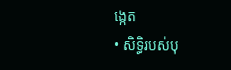ង្កេត
• សិទ្ធិរបស់បុ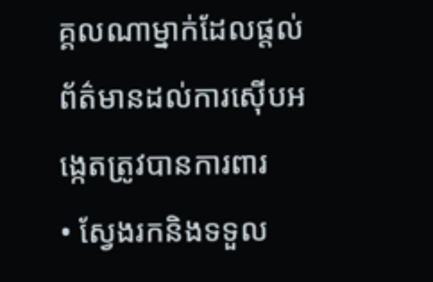គ្គលណាម្នាក់ដែលផ្តល់ព័ត៌មានដល់ការស៊ើបអង្កេតត្រូវបានការពារ
• ស្វែងរកនិងទទួល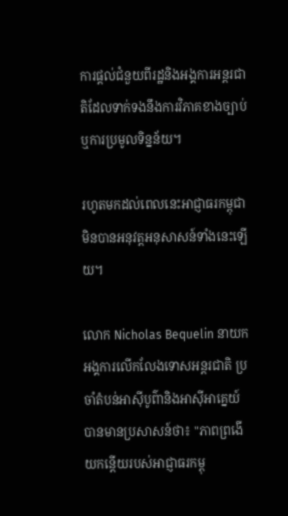ការផ្តល់ជំនួយពីរដ្ឋនិងអង្គការអន្ដរជាតិដែលទាក់ទងនឹងការវិភាគខាងច្បាប់ឬការប្រមូលទិន្នន័យ។

រហូតមកដល់ពេលនេះអាជ្ញាធរកម្ពុជាមិនបានអនុវត្តអនុសាសន៍ទាំងនេះឡើយ។

លោក Nicholas Bequelin នាយកអង្គការលើកលែងទោសអន្តរជាតិ ប្រចាំតំបន់អាស៊ីបូព៌ានិងអាស៊ីអាគ្នេយ៍ បានមានប្រសាសន៍ថា៖ "ភាពព្រងើយកន្តើយរបស់អាជ្ញាធរកម្ពុ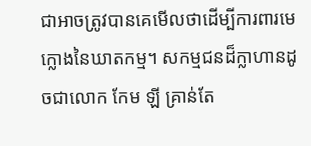ជាអាចត្រូវបានគេមើលថាដើម្បីការពារមេក្លោងនៃឃាតកម្ម។ សកម្មជនដ៏ក្លាហានដូចជាលោក កែម ឡី គ្រាន់តែ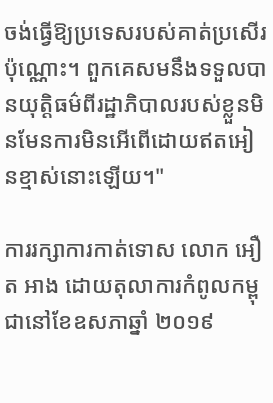ចង់ធ្វើឱ្យប្រទេសរបស់គាត់ប្រសើរប៉ុណ្ណោះ។ ពួកគេសមនឹងទទួលបានយុត្តិធម៌ពីរដ្ឋាភិបាលរបស់ខ្លួនមិនមែនការមិនអើពើដោយឥតអៀនខ្មាស់នោះឡើយ។"

ការរក្សាការកាត់ទោស លោក អឿត អាង ដោយតុលាការកំពូលកម្ពុជានៅខែឧសភាឆ្នាំ ២០១៩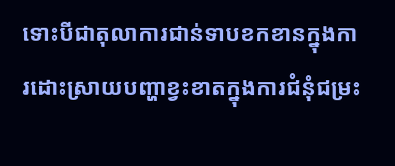ទោះបីជាតុលាការជាន់ទាបខកខានក្នុងការដោះស្រាយបញ្ហាខ្វះខាតក្នុងការជំនុំជម្រះ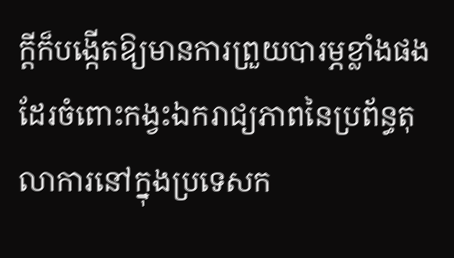ក្តីក៏បង្កើតឱ្យមានការព្រួយបារម្ភខ្លាំងផងដែរចំពោះកង្វះឯករាជ្យភាពនៃប្រព័ន្ធតុលាការនៅក្នុងប្រទេសក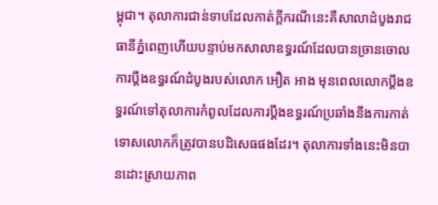ម្ពុជា។ តុលាការជាន់ទាបដែលកាត់ក្តីករណីនេះគឺសាលាដំបូងរាជធានីភ្នំពេញហើយបន្ទាប់មកសាលាឧទ្ធរណ៍ដែលបានច្រានចោលការប្តឹងឧទ្ធរណ៍ដំបូងរបស់លោក អឿត អាង មុនពេលលោកប្តឹងឧទ្ធរណ៍ទៅតុលាការកំពូលដែលការប្តឹងឧទ្ធរណ៍ប្រឆាំងនឹងការកាត់ទោសលោកក៏ត្រូវបានបដិសេធផងដែរ។ តុលាការទាំងនេះមិនបានដោះស្រាយភាព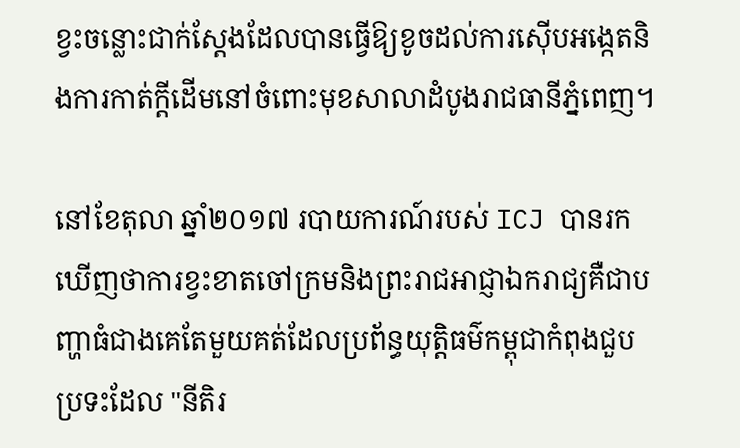ខ្វះចន្លោះជាក់ស្តែងដែលបានធ្វើឱ្យខូចដល់ការស៊ើបអង្កេតនិងការកាត់ក្តីដើមនៅចំពោះមុខសាលាដំបូងរាជធានីភ្នំពេញ។

នៅខែតុលា ឆ្នាំ២០១៧ របាយការណ៍របស់ ICJ បានរកឃើញថាការខ្វះខាតចៅក្រមនិងព្រះរាជអាជ្ញាឯករាជ្យគឺជាបញ្ហាធំជាងគេតែមួយគត់ដែលប្រព័ន្ធយុតិ្តធម៌កម្ពុជាកំពុងជួបប្រទះដែល "នីតិរ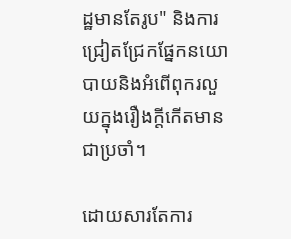ដ្ឋមានតែរូប" និងការជ្រៀតជ្រែកផ្នែកនយោបាយនិងអំពើពុករលួយក្នុងរឿងក្តីកើតមានជាប្រចាំ។

ដោយសារតែការ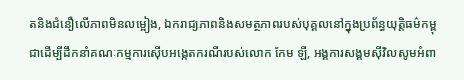តនិងជំនឿលើភាពមិនលម្អៀង, ឯករាជ្យភាពនិងសមត្ថភាពរបស់បុគ្គលនៅក្នុងប្រព័ន្ធយុត្តិធម៌កម្ពុជាដើម្បីដឹកនាំគណៈកម្មការស៊ើបអង្កេតករណីរបស់លោក កែម ឡី, អង្គការសង្គមស៊ីវិលសូមអំពា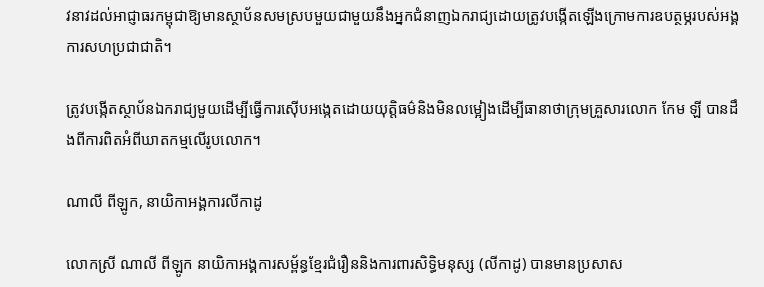វនាវដល់អាជ្ញាធរកម្ពុជាឱ្យមានស្ថាប័នសមស្របមួយជាមួយនឹងអ្នកជំនាញឯករាជ្យដោយត្រូវបង្កើតឡើងក្រោមការឧបត្ថម្ភរបស់អង្គការសហប្រជាជាតិ។

ត្រូវបង្កើតស្ថាប័នឯករាជ្យមួយដើម្បីធ្វើការស៊ើបអង្កេតដោយយុត្តិធម៌និងមិនលម្អៀងដើម្បីធានាថាក្រុមគ្រួសារលោក កែម ឡី បានដឹងពីការពិតអំពីឃាតកម្មលើរូបលោក។

ណាលី ពីឡូក, នាយិកាអង្គការលីកាដូ

លោកស្រី ណាលី ពីឡូក នាយិកាអង្គការសម្ព័ន្ធខ្មែរជំរឿននិងការពារសិទ្ធិមនុស្ស (លីកាដូ) បានមានប្រសាស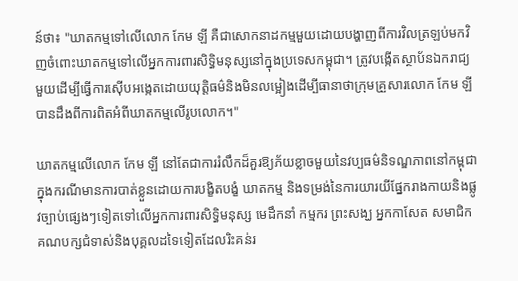ន៍ថា៖ "ឃាតកម្មទៅលើលោក កែម ឡី គឺជាសោកនាដកម្មមួយដោយបង្ហាញពីការវិលត្រឡប់មកវិញចំពោះឃាតកម្មទៅលើអ្នកការពារសិទិ្ធមនុស្សនៅក្នុងប្រទេសកម្ពុជា។ ត្រូវបង្កើតស្ថាប័នឯករាជ្យមួយដើម្បីធ្វើការស៊ើបអង្កេតដោយយុត្តិធម៌និងមិនលម្អៀងដើម្បីធានាថាក្រុមគ្រួសារលោក កែម ឡី បានដឹងពីការពិតអំពីឃាតកម្មលើរូបលោក។"

ឃាតកម្មលើលោក កែម ឡី នៅតែជាការរំលឹកដ៏គួរឱ្យភ័យខ្លាចមួយនៃវប្បធម៌និទណ្ឌភាពនៅកម្ពុជាក្នុងករណីមានការបាត់ខ្លួនដោយការបង្ខិតបង្ខំ ឃាតកម្ម និងទម្រង់នៃការយារយីផ្នែករាងកាយនិងផ្លូវច្បាប់ផ្សេងៗទៀតទៅលើអ្នកការពារសិទិ្ធមនុស្ស មេដឹកនាំ កម្មករ ព្រះសង្ឃ អ្នកកាសែត សមាជិកគណបក្សជំទាស់និងបុគ្គលដទៃទៀតដែលរិះគន់រ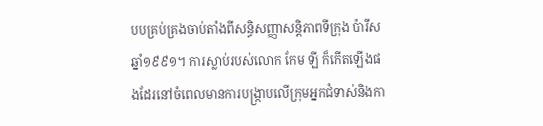បបគ្រប់គ្រងចាប់តាំងពីសន្ធិសញ្ញាសន្តិភាពទីក្រុង ប៉ារីសឆ្នាំ១៩៩១។ ការស្លាប់របស់លោក កែម ឡី ក៏កើតឡើងផងដែរនៅចំពេលមានការបង្រ្កាបលើក្រុមអ្នកជំទាស់និងកា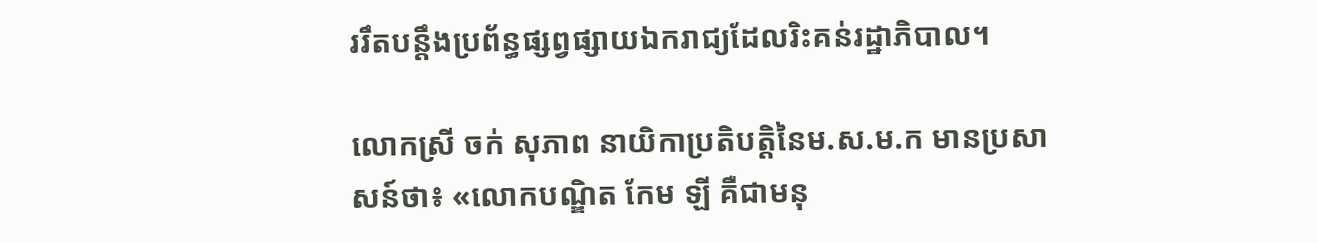ររឹតបន្តឹងប្រព័ន្ធផ្សព្វផ្សាយឯករាជ្យដែលរិះគន់រដ្ឋាភិបាល។

លោកស្រី ចក់ សុភាព នាយិកាប្រតិបត្តិនៃម.ស.ម.ក មានប្រសាសន៍ថា៖ «លោកបណ្ឌិត កែម ឡី គឺជាមនុ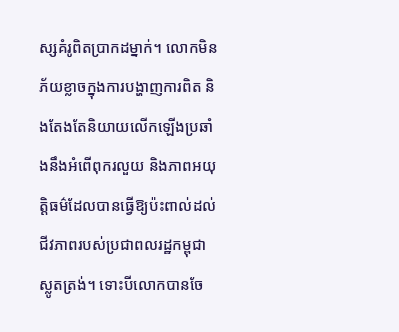ស្សគំរូពិតប្រាកដម្នាក់។ លោកមិនភ័យខ្លាចក្នុងការបង្ហាញការពិត និងតែងតែនិយាយលើកឡើងប្រឆាំងនឹងអំពើពុករលួយ និងភាពអយុត្តិធម៌ដែលបានធ្វើឱ្យប៉ះពាល់ដល់ជីវភាពរបស់ប្រជាពលរដ្ឋកម្ពុជាស្លូតត្រង់។ ទោះបីលោកបានចែ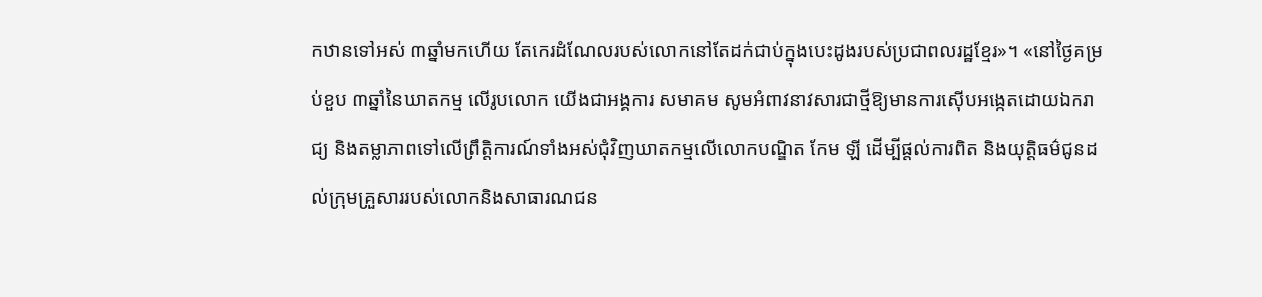កឋានទៅអស់ ៣ឆ្នាំមកហើយ តែកេរដំណែលរបស់លោកនៅតែដក់ជាប់ក្នុងបេះដូងរបស់ប្រជាពលរដ្ឋខ្មែរ»។ «នៅថ្ងៃគម្រប់ខួប ៣ឆ្នាំនៃឃាតកម្ម លើរូបលោក យើងជាអង្គការ សមាគម សូមអំពាវនាវសារជាថ្មីឱ្យមានការស៊ើបអង្កេតដោយឯករាជ្យ និងតម្លាភាពទៅលើព្រឹត្តិការណ៍ទាំងអស់ជុំវិញឃាតកម្មលើលោកបណ្ឌិត កែម ឡី ដើម្បីផ្តល់ការពិត និងយុត្តិធម៌ជូនដល់ក្រុមគ្រួសាររបស់លោកនិងសាធារណជន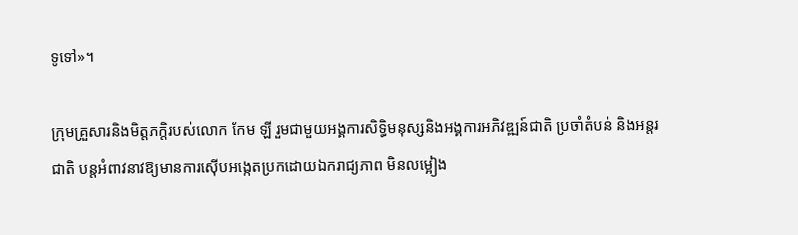ទូទៅ»។

ក្រុមគ្រួសារនិងមិត្តភក្តិរបស់លោក កែម ឡី រួមជាមួយអង្គការសិទិ្ធមនុស្សនិងអង្គការអភិវឌ្ឍន៍ជាតិ ប្រចាំតំបន់ និងអន្តរជាតិ បន្តអំពាវនាវឱ្យមានការស៊ើបអង្កេតប្រកដោយឯករាជ្យភាព មិនលម្អៀង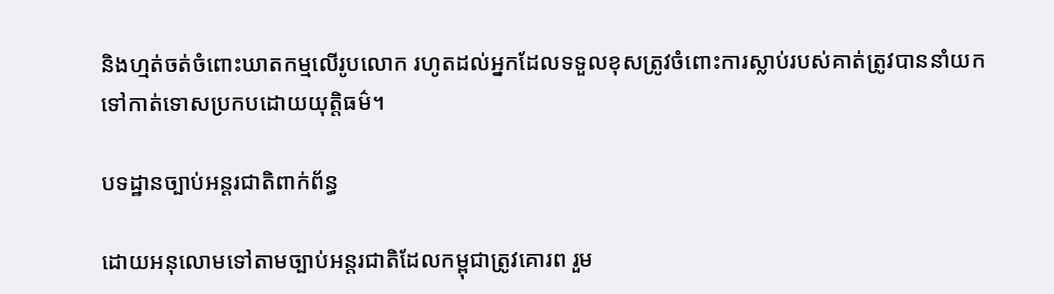និងហ្មត់ចត់ចំពោះឃាតកម្មលើរូបលោក រហូតដល់អ្នកដែលទទួលខុសត្រូវចំពោះការស្លាប់របស់គាត់ត្រូវបាននាំយកទៅកាត់ទោសប្រកបដោយយុត្តិធម៌។

បទដ្ឋានច្បាប់អន្តរជាតិពាក់ព័ន្ធ

ដោយអនុលោមទៅតាមច្បាប់អន្តរជាតិដែលកម្ពុជាត្រូវគោរព រួម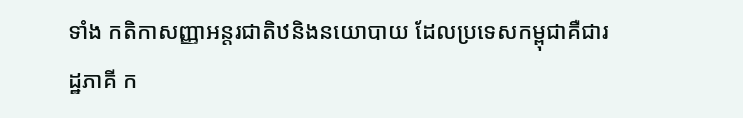ទាំង កតិកាសញ្ញាអន្តរជាតិឋនិងនយោបាយ ដែលប្រទេសកម្ពុជាគឺជារដ្ឋភាគី ក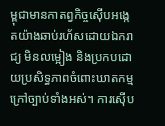ម្ពុជាមានកាតព្វកិច្ចស៊ើបអង្កេតយ៉ាងឆាប់រហ័សដោយឯករាជ្យ មិនលម្អៀង និងប្រកបដោយប្រសិទ្ធភាពចំពោះឃាតកម្មក្រៅច្បាប់ទាំងអស់។ ការស៊ើប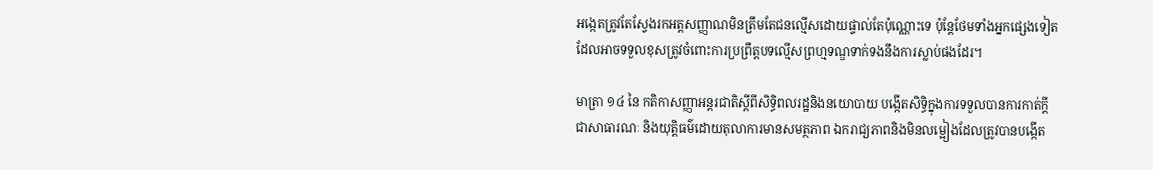អង្កេតត្រូវតែស្វែងរកអត្តសញ្ញាណមិនត្រឹមតែជនល្មើសដោយផ្ទាល់តែប៉ុណ្ណោះទេ ប៉ុន្តែថែមទាំងអ្នកផ្សេងទៀតដែលអាចទទួលខុសត្រូវចំពោះការប្រព្រឹត្តបទល្មើសព្រហ្មទណ្ឌទាក់ទងនឹងការស្លាប់ផងដែរ។

មាត្រា ១៤ នៃ កតិកាសញ្ញាអន្តរជាតិស្តីពីសិទ្ធិពលរដ្ឋនិងនយោបាយ បង្កើតសិទ្ធិក្នុងការទទួលបានការកាត់ក្តីជាសាធារណៈ និងយុត្តិធម៌ដោយតុលាការមានសមត្ថភាព ឯករាជ្យភាពនិងមិនលម្អៀងដែលត្រូវបានបង្កើត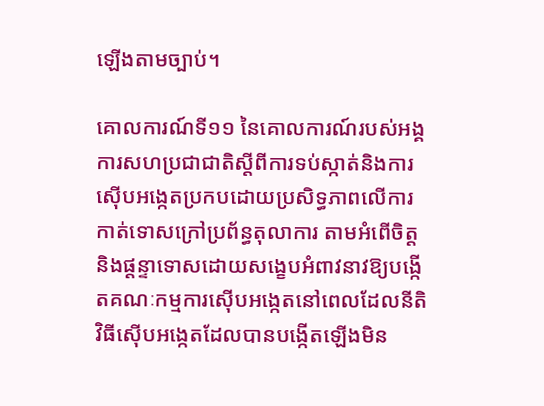ឡើងតាមច្បាប់។

គោលការណ៍ទី១១ នៃគោលការណ៍របស់អង្គការសហប្រជាជាតិស្តីពីការទប់ស្កាត់និងការស៊ើបអង្កេតប្រកបដោយប្រសិទ្ធភាពលើការកាត់ទោសក្រៅប្រព័ន្ធតុលាការ តាមអំពើចិត្ត និងផ្តន្ទាទោសដោយសង្ខេបអំពាវនាវឱ្យបង្កើតគណៈកម្មការស៊ើបអង្កេតនៅពេលដែលនីតិវិធីស៊ើបអង្កេតដែលបានបង្កើតឡើងមិន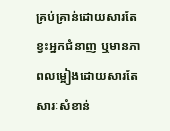គ្រប់គ្រាន់ដោយសារតែខ្វះអ្នកជំនាញ ឬមានភាពលម្អៀងដោយសារតែសារៈសំខាន់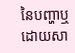នៃបញ្ហាឬដោយសា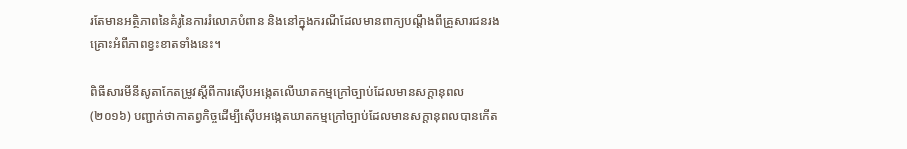រតែមានអត្ថិភាពនៃគំរូនៃការរំលោភបំពាន និងនៅក្នុងករណីដែលមានពាក្យបណ្តឹងពីគ្រួសារជនរងគ្រោះអំពីភាពខ្វះខាតទាំងនេះ។

ពិធីសារមីនីសូតាកែតម្រូវស្តីពីការស៊ើបអង្កេតលើឃាតកម្មក្រៅច្បាប់ដែលមានសក្តានុពល (២០១៦) បញ្ជាក់ថាកាតព្វកិច្ចដើម្បីស៊ើបអង្កេតឃាតកម្មក្រៅច្បាប់ដែលមានសក្តានុពលបានកើត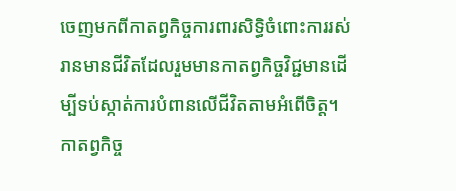ចេញមកពីកាតព្វកិច្ចការពារសិទ្ធិចំពោះការរស់រានមានជីវិតដែលរួមមានកាតព្វកិច្ចវិជ្ជមានដើម្បីទប់ស្កាត់ការបំពានលើជីវិតតាមអំពើចិត្ត។ កាតព្វកិច្ច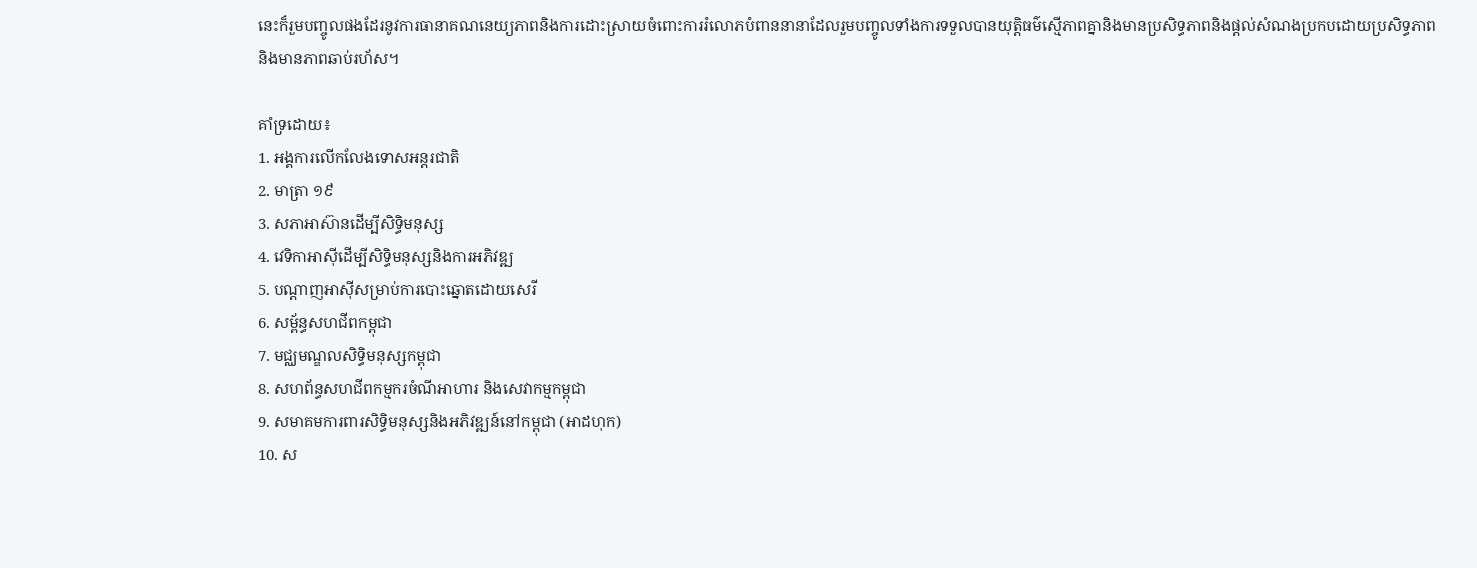នេះក៏រួមបញ្ចូលផងដែរនូវការធានាគណនេយ្យភាពនិងការដោះស្រាយចំពោះការរំលោភបំពាននានាដែលរួមបញ្ចូលទាំងការទទួលបានយុត្តិធម៌ស្មើភាពគ្នានិងមានប្រសិទ្ធភាពនិងផ្តល់សំណងប្រកបដោយប្រសិទ្ធភាពនិងមានភាពឆាប់រហ័ស។

គាំទ្រដោយ៖
1. អង្គការលើកលែងទោសអន្តរជាតិ
2. មាត្រា ១៩
3. សភាអាស៊ានដើម្បីសិទ្ធិមនុស្ស
4. វេទិកាអាស៊ីដើម្បីសិទ្ធិមនុស្សនិងការអភិវឌ្ឍ
5. បណ្តាញអាស៊ីសម្រាប់ការបោះឆ្នោតដោយសេរី
6. សម្ព័ន្ធសហជីពកម្ពុជា
7. មជ្ឈមណ្ឌលសិទ្ធិមនុស្សកម្ពុជា
8. សហព័ន្ធសហជីពកម្មករចំណីអាហារ និងសេវាកម្មកម្ពុជា
9. សមាគមការពារសិទិ្ធមនុស្សនិងអភិវឌ្ឍន៍នៅកម្ពុជា (អាដហុក)
10. ស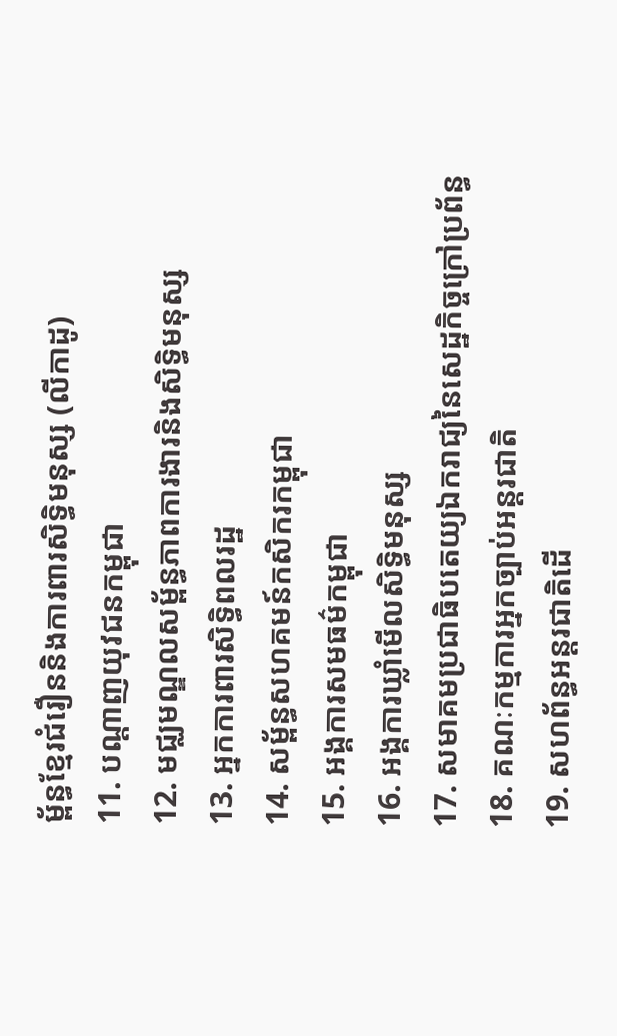ម្ព័ន្ធខ្មែរជំរឿននិងការពារសិទិ្ធមនុស្ស (លីកាដូ)
11. បណ្តាញយុវជនកម្ពុជា
12. មជ្ឈមណ្ឌលសម្ព័ន្ធភាពការងារនិងសិទ្ធិមនុស្ស
13. អ្នកការពារសិទ្ធិពលរដ្ឋ
14. សម្ព័ន្ធសហគមន៍កសិករកម្ពុជា
15. អង្គការសមធម៌កម្ពុជា
16. អង្គការឃ្លាំមើលសិទ្ធិមនុស្ស
17. សមាគមប្រជាធិបតេយ្យឯករាជ្យនៃសេដ្ឋកិច្ចក្រៅប្រព័ន្ធ
18. គណៈកម្មការអ្នកច្បាប់អន្តរជាតិ
19. សហព័ន្ធអន្តរជាតិដើ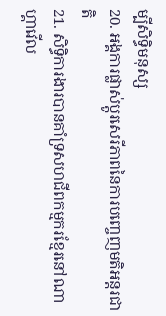ម្បីសិទ្ធិមនុស្ស
20. អង្គការផ្លាស់ប្តូរសេរីភាពនៃការបញ្ចេញមតិអន្តរជាតិ
21. សិទ្ធិការងារបានគាំទ្រសហជីពកម្មករខ្មែរនៅណាហ្គាវើល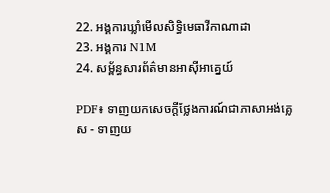22. អង្គការឃ្លាំមើលសិទិ្ធមេធាវីកាណាដា
23. អង្គការ N1M
24. សម្ព័ន្ធសារព័ត៌មានអាស៊ីអាគ្នេយ៍

PDF៖ ទាញយកសេចក្តីថ្លែងការណ៍ជាភាសាអង់គ្លេស - ទាញយ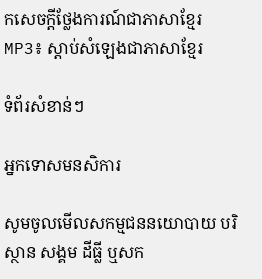កសេចក្តីថ្លែងការណ៍ជាភាសាខ្មែរ
MP3៖ ស្តាប់សំឡេងជាភាសាខ្មែរ

ទំព័រសំខាន់ៗ

អ្នកទោសមនសិការ

សូមចូលមើលសកម្មជននយោបាយ បរិស្ថាន សង្គម ដីធ្លី ឬសក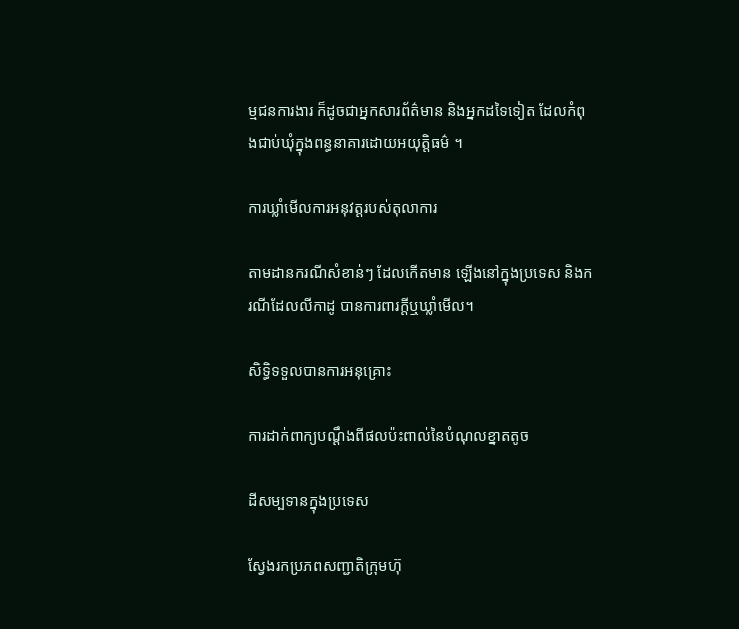ម្មជនការងារ ក៏ដូចជាអ្នកសារព័ត៌មាន និងអ្នកដទៃទៀត ដែលកំពុងជាប់ឃុំក្នុងពន្ធនាគារដោយអយុត្តិធម៌ ។

ការឃ្លាំមើលការអនុវត្តរបស់តុលាការ

តាមដានករណីសំខាន់ៗ ដែលកើតមាន ឡើងនៅក្នុងប្រទេស និងករណីដែលលីកាដូ បានការពារក្ដីឬឃ្លាំមើល។

សិទ្ធិទទួលបានការអនុគ្រោះ

ការដាក់ពាក្យបណ្ដឹងពីផលប៉ះពាល់នៃបំណុលខ្នាតតូច

ដីសម្បទានក្នុងប្រទេស

ស្វែងរកប្រភពសញ្ជាតិក្រុមហ៊ុ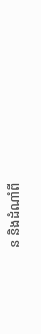ន និងដំណាំពី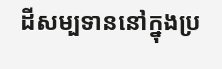ដីសម្បទាននៅក្នុងប្រ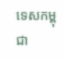ទេសកម្ពុជា